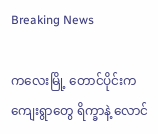Breaking News

ကလေးမြို့ တောင်ပိုင်းက ကျေးရွာတွေ ရိက္ခာနဲ့ လောင်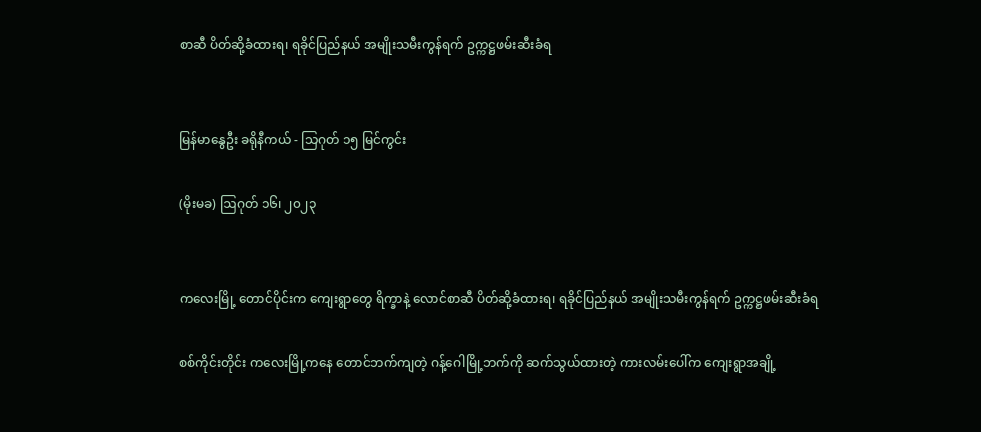စာဆီ ပိတ်ဆို့ခံထားရ၊ ရခိုင်ပြည်နယ် အမျိုးသမီးကွန်ရက် ဥက္ကဋ္ဌဖမ်းဆီးခံရ


မြန်မာနွေဦး ခရိုနီကယ် - သြဂုတ် ၁၅ မြင်ကွင်း

(မိုးမခ) ဩဂုတ် ၁၆၊ ၂၀၂၃


ကလေးမြို့ တောင်ပိုင်းက ကျေးရွာတွေ ရိက္ခာနဲ့ လောင်စာဆီ ပိတ်ဆို့ခံထားရ၊ ရခိုင်ပြည်နယ် အမျိုးသမီးကွန်ရက် ဥက္ကဋ္ဌဖမ်းဆီးခံရ

စစ်ကိုင်းတိုင်း ကလေးမြို့ကနေ တောင်ဘက်ကျတဲ့ ဂန့်ဂေါမြို့ဘက်ကို ဆက်သွယ်ထားတဲ့ ကားလမ်းပေါ်က ကျေးရွာအချို့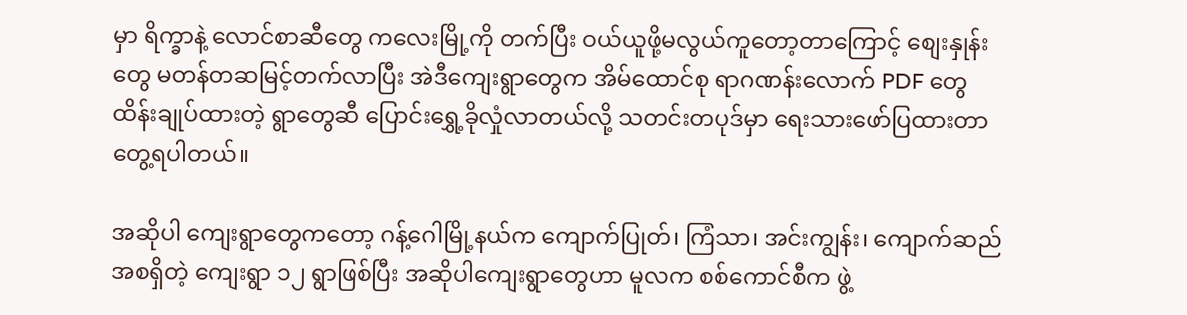မှာ ရိက္ခာနဲ့ လောင်စာဆီတွေ ကလေးမြို့ကို တက်ပြီး ဝယ်ယူဖို့မလွယ်ကူတော့တာကြောင့် စျေးနှုန်းတွေ မတန်တဆမြင့်တက်လာပြီး အဲဒီကျေးရွာတွေက အိမ်ထောင်စု ရာဂဏန်းလောက် PDF တွေထိန်းချုပ်ထားတဲ့ ရွာတွေဆီ ပြောင်းရွှေ့ခိုလှုံလာတယ်လို့ သတင်းတပုဒ်မှာ ရေးသားဖော်ပြထားတာ တွေ့ရပါတယ်။

အဆိုပါ ကျေးရွာတွေကတော့ ဂန့်ဂေါမြို့နယ်က ကျောက်ပြုတ်၊ ကြံသာ၊ အင်းကျွန်း၊ ကျောက်ဆည် အစရှိတဲ့ ကျေးရွာ ၁၂ ရွာဖြစ်ပြီး အဆိုပါကျေးရွာတွေဟာ မူလက စစ်ကောင်စီက ဖွဲ့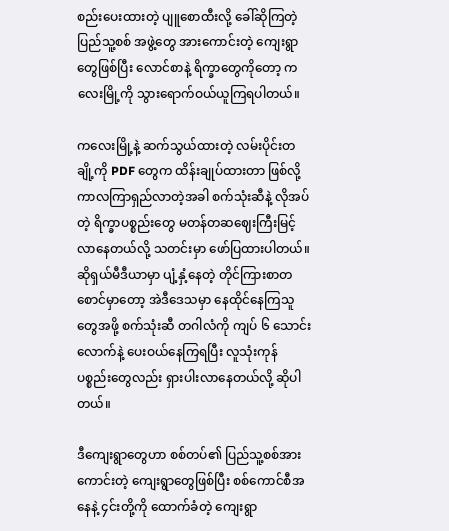စည်းပေးထားတဲ့ ပျူစောထီးလို့ ခေါ်ဆိုကြတဲ့ ပြည်သူ့စစ် အဖွဲ့တွေ အားကောင်းတဲ့ ကျေးရွာတွေဖြစ်ပြီး လောင်စာနဲ့ ရိက္ခာတွေကိုတော့ ကလေးမြို့ကို သွားရောက်ဝယ်ယူကြရပါတယ်။

ကလေးမြို့နဲ့ ဆက်သွယ်ထားတဲ့ လမ်းပိုင်းတချို့ကို PDF တွေက ထိန်းချုပ်ထားတာ ဖြစ်လို့ ကာလကြာရှည်လာတဲ့အခါ စက်သုံးဆီနဲ့ လိုအပ်တဲ့ ရိက္ခာပစ္စည်းတွေ မတန်တဆဈေးကြီးမြင့်လာနေတယ်လို့ သတင်းမှာ ဖော်ပြထားပါတယ်။ ဆိုရှယ်မီဒီယာမှာ ပျံ့နှံ့နေတဲ့ တိုင်ကြားစာတစောင်မှာတော့ အဲဒီဒေသမှာ နေထိုင်နေကြသူတွေအဖို့ စက်သုံးဆီ တဂါလံကို ကျပ် ၆ သောင်းလောက်နဲ့ ပေးဝယ်နေကြရပြီး လူသုံးကုန် ပစ္စည်းတွေလည်း ရှားပါးလာနေတယ်လို့ ဆိုပါတယ်။

ဒီကျေးရွာတွေဟာ စစ်တပ်၏ ပြည်သူ့စစ်အားကောင်းတဲ့ ကျေးရွာတွေဖြစ်ပြီး စစ်ကောင်စီအနေနဲ့ ၄င်းတို့ကို ထောက်ခံတဲ့ ကျေးရွာ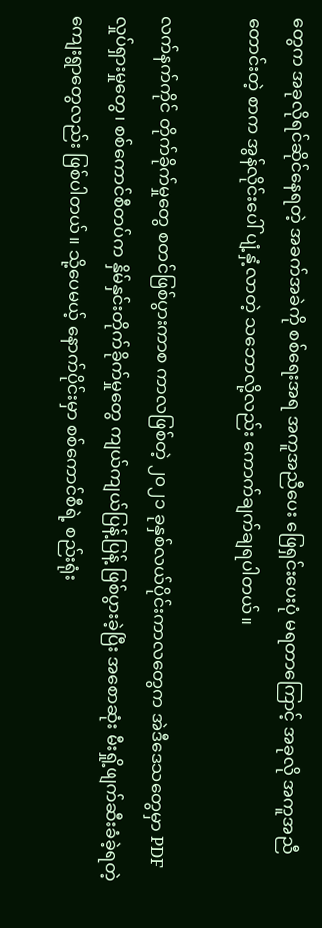တွေက အခုလိုရင်ဆိုင်နေရတဲ့ အခက်အခဲကို စစ်ရေးအရ အကူအညီပေး ဖြေရှင်းပေးပုံ မရတာကြောင့် အခုလို အကူအညီတောင်းတဲ့ စာက အွန်လိုင်းပေါ် ပျံ့နှံ့လာတဲ့ သဘောလို့လည်း ကောက်ချက်ချရပါတယ်။

လက်နက်ကိုင် တိုက်ခိုက်မှုတွေ စတင်ဖြစ်ပွားကာစ ကာလဖြစ်တဲ့ ၂၀၂၁ ခုနှစ်လယ်ပိုင်းကာလတွေက အဲဒီဒေသတွေမှာ PDF လှုပ်ရှားမှုတွေ၊ စစ်ကောင်စီတပ်က နှိမ်နှင်းတိုက်ခိုက်မှုတွေ ကျယ်ကျယ်ပြန့်ပြန့် ဖြစ်ပွားခဲ့ပြီး အစောဆုံး မီးရှို့ဖျက်ဆီးခံခဲ့ရတဲ့ ကျေးရွာတွေလည်း ဖြစ်ပါတယ်။ သို့ပေမယ့် နောက်ပိုင်းမှာ စစ်ကောင်စီရဲ့ စည်းရုံး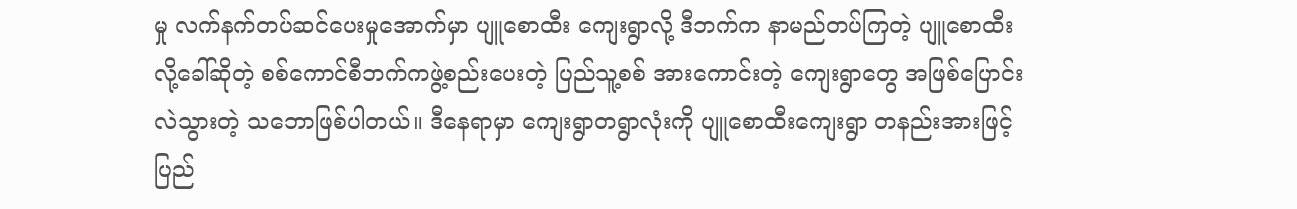မှု လက်နက်တပ်ဆင်ပေးမှုအောက်မှာ ပျူစောထီး ကျေးရွာလို့ ဒီဘက်က နာမည်တပ်ကြတဲ့ ပျူစောထီးလို့ခေါ်ဆိုတဲ့ စစ်ကောင်စီဘက်ကဖွဲ့စည်းပေးတဲ့ ပြည်သူ့စစ် အားကောင်းတဲ့ ကျေးရွာတွေ အဖြစ်ပြောင်းလဲသွားတဲ့ သဘောဖြစ်ပါတယ်။ ဒီနေရာမှာ ကျေးရွာတရွာလုံးကို ပျူစောထီးကျေးရွာ တနည်းအားဖြင့် ပြည်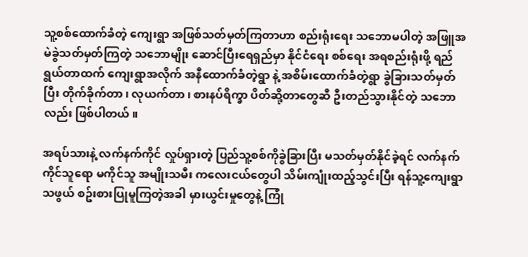သူ့စစ်ထောက်ခံတဲ့ ကျေးရွာ အဖြစ်သတ်မှတ်ကြတာဟာ စည်းရုံးရေး သဘောမပါတဲ့ အဖြူအမဲခွဲသတ်မှတ်ကြတဲ့ သဘောမျိုး ဆောင်ပြီးရေရှည်မှာ နိုင်ငံရေး စစ်ရေး အရစည်းရုံးဖို့ ရည်ရွယ်တာထက် ကျေးရွာအလိုက် အနီထောက်ခံတဲ့ရွာ နဲ့ အစိမ်းထောက်ခံတဲ့ရွာ ခွဲခြားသတ်မှတ်ပြီး တိုက်ခိုက်တာ၊ လုယက်တာ၊ စားနပ်ရိက္ခာ ပိတ်ဆို့တာတွေဆီ ဦးတည်သွားနိုင်တဲ့ သဘောလည်း ဖြစ်ပါတယ်။

အရပ်သားနဲ့ လက်နက်ကိုင် လှုပ်ရှားတဲ့ ပြည်သူ့စစ်ကိုခွဲခြားပြီး မသတ်မှတ်နိုင်ခဲ့ရင် လက်နက်ကိုင်သူရော မကိုင်သူ အမျိုးသမီး ကလေးငယ်တွေပါ သိမ်းကျုံးထည့်သွင်းပြီး ရန်သူ့ကျေးရွာ သဖွယ် စဥ်းစားပြုမူကြတဲ့အခါ မှားယွင်းမှုတွေနဲ့ ကြုံ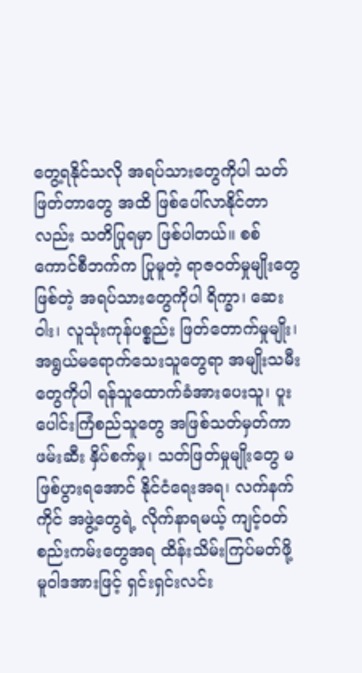တွေ့ရနိုင်သလို အရပ်သားတွေကိုပါ သတ်ဖြတ်တာတွေ အထိ ဖြစ်ပေါ်လာနိုင်တာလည်း သတိပြုရမှာ ဖြစ်ပါတယ်။ စစ်ကောင်စီဘက်က ပြုမူတဲ့ ရာဇဝတ်မှုမျိုးတွေ ဖြစ်တဲ့ အရပ်သားတွေကိုပါ ရိက္ခာ၊ ဆေးဝါး၊ လူသုံးကုန်ပစ္စည်း ဖြတ်တောက်မှုမျိုး၊ အရွယ်မရောက်သေးသူတွေရာ အမျိုးသမီးတွေကိုပါ ရန်သူထောက်ခံအားပေးသူ၊ ပူးပေါင်းကြံစည်သူတွေ အဖြစ်သတ်မှတ်ကာ ဖမ်းဆီး နှိပ်စက်မှု၊ သတ်ဖြတ်မှုမျိုးတွေ မဖြစ်ပွားရအောင် နိုင်ငံရေးအရ၊ လက်နက်ကိုင် အဖွဲ့တွေရဲ့ လိုက်နာရမယ့် ကျင့်ဝတ်စည်းကမ်းတွေအရ ထိန်းသိမ်းကြပ်မတ်ဖို့ မူဝါဒအားဖြင့် ရှင်းရှင်းလင်း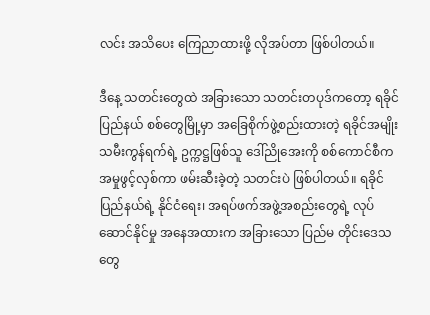လင်း အသိပေး ကြေညာထားဖို့ လိုအပ်တာ ဖြစ်ပါတယ်။

ဒီနေ့ သတင်းတွေထဲ အခြားသော သတင်းတပုဒ်ကတော့ ရခိုင်ပြည်နယ် စစ်တွေမြို့မှာ အခြေစိုက်ဖွဲ့စည်းထားတဲ့ ရခိုင်အမျိုးသမီးကွန်ရက်ရဲ့ ဥက္ကဋ္ဌဖြစ်သူ ဒေါ်ညိုအေးကို စစ်ကောင်စီက အမှုဖွင့်လှစ်ကာ ဖမ်းဆီးခဲ့တဲ့ သတင်းပဲ ဖြစ်ပါတယ်။ ရခိုင်ပြည်နယ်ရဲ့ နိုင်ငံရေး၊ အရပ်ဖက်အဖွဲ့အစည်းတွေရဲ့ လုပ်ဆောင်နိုင်မှု အနေအထားက အခြားသော ပြည်မ တိုင်းဒေသတွေ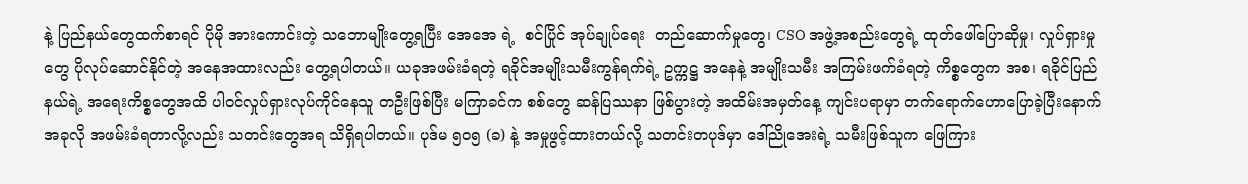နဲ့ ပြည်နယ်တွေထက်စာရင် ပိုမို အားကောင်းတဲ့ သဘောမျိုးတွေ့ရပြီး အေအေ ရဲ့  စင်ပြိုင် အုပ်ချုပ်ရေး  တည်ဆောက်မှုတွေ၊ CSO အဖွဲ့အစည်းတွေရဲ့ ထုတ်ဖေါ်ပြောဆိုမှု၊ လှုပ်ရှားမှုတွေ ပိုလုပ်ဆောင်နိုင်တဲ့ အနေအထားလည်း တွေ့ရပါတယ်။ ယခုအဖမ်းခံရတဲ့ ရခိုင်အမျိုးသမီးကွန်ရက်ရဲ့ ဥက္ကဋ္ဌ အနေနဲ့ အမျိုးသမီး အကြမ်းဖက်ခံရတဲ့ ကိစ္စတွေက အစ၊ ရခိုင်ပြည်နယ်ရဲ့ အရေးကိစ္စတွေအထိ ပါဝင်လှုပ်ရှားလုပ်ကိုင်နေသူ တဦးဖြစ်ပြီး မကြာခင်က စစ်တွေ ဆန်ပြဿနာ ဖြစ်ပွားတဲ့ အထိမ်းအမှတ်နေ့ ကျင်းပရာမှာ တက်ရောက်ဟောပြောခဲ့ပြီးနောက် အခုလို အဖမ်းခံရတာလို့လည်း သတင်းတွေအရ သိရှိရပါတယ်။ ပုဒ်မ ၅၀၅ (ခ) နဲ့ အမှုဖွင့်ထားတယ်လို့ သတင်းတပုဒ်မှာ ဒေါ်ညိုအေးရဲ့ သမီးဖြစ်သူက ဖြေကြား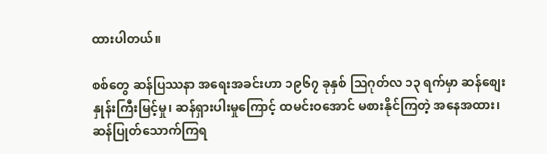ထားပါတယ်။

စစ်တွေ ဆန်ပြဿနာ အရေးအခင်းဟာ ၁၉၆၇ ခုနှစ် သြဂုတ်လ ၁၃ ရက်မှာ ဆန်စျေးနှုန်းကြီးမြင့်မှု၊ ဆန်ရှားပါးမှုကြောင့် ထမင်းဝအောင် မစားနိုင်ကြတဲ့ အနေအထား၊ ဆန်ပြုတ်သောက်ကြရ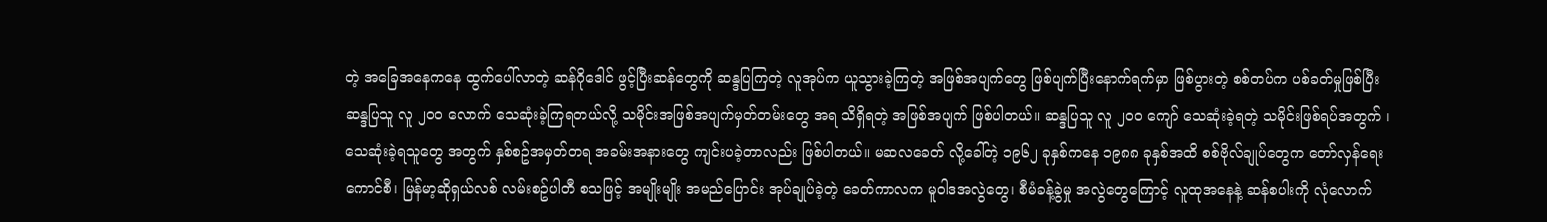တဲ့ အခြေအနေကနေ ထွက်ပေါ်လာတဲ့ ဆန်ဂိုဒေါင် ဖွင့်ပြီးဆန်တွေကို ဆန္ဒပြကြတဲ့ လူအုပ်က ယူသွားခဲ့ကြတဲ့ အဖြစ်အပျက်တွေ ဖြစ်ပျက်ပြီးနောက်ရက်မှာ ဖြစ်ပွားတဲ့ စစ်တပ်က ပစ်ခတ်မှုဖြစ်ပြီး ဆန္ဒပြသူ လူ ၂၀၀ လောက် သေဆုံးခဲ့ကြရတယ်လို့ သမိုင်းအဖြစ်အပျက်မှတ်တမ်းတွေ အရ သိရှိရတဲ့ အဖြစ်အပျက် ဖြစ်ပါတယ်။ ဆန္ဒပြသူ လူ ၂၀၀ ကျော် သေဆုံးခဲ့ရတဲ့ သမိုင်းဖြစ်ရပ်အတွက် ၊ သေဆုံးခဲ့ရသူတွေ အတွက် နှစ်စဥ်အမှတ်တရ အခမ်းအနားတွေ ကျင်းပခဲ့တာလည်း ဖြစ်ပါတယ်။ မဆလခေတ် လို့ခေါ်တဲ့ ၁၉၆၂ ခုနှစ်ကနေ ၁၉၈၈ ခုနှစ်အထိ စစ်ဗိုလ်ချုပ်တွေက တော်လှန်ရေး ကောင်စီ၊ မြန်မာ့ဆိုရှယ်လစ် လမ်းစဥ်ပါတီ စသဖြင့် အမျိုးမျိုး အမည်ပြောင်း အုပ်ချုပ်ခဲ့တဲ့ ခေတ်ကာလက မူဝါဒအလွဲတွေ၊ စီမံခန့်ခွဲမှု အလွဲတွေကြောင့် လူထုအနေနဲ့ ဆန်စပါးကို လုံလောက်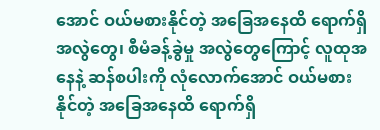အောင် ဝယ်မစားနိုင်တဲ့ အခြေအနေထိ ရောက်ရှိ အလွဲတွေ၊ စီမံခန့်ခွဲမှု အလွဲတွေကြောင့် လူထုအနေနဲ့ ဆန်စပါးကို လုံလောက်အောင် ဝယ်မစားနိုင်တဲ့ အခြေအနေထိ ရောက်ရှိ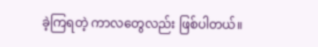ခဲ့ကြရတဲ့ ကာလတွေလည်း ဖြစ်ပါတယ်။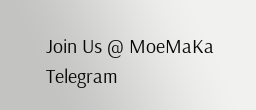Join Us @ MoeMaKa Telegram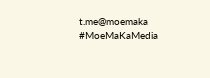t.me@moemaka
#MoeMaKaMedia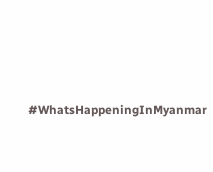#WhatsHappeningInMyanmar